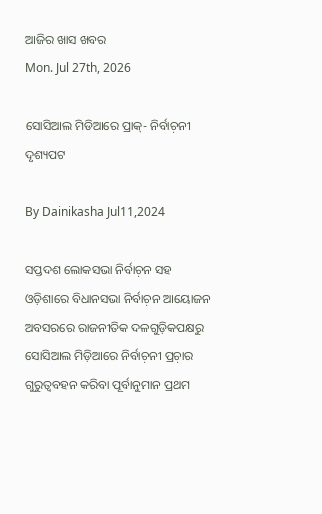ଆଜିର ଖାସ ଖବର
Mon. Jul 27th, 2026

ସୋସିଆଲ ମିଡିଆରେ ପ୍ରାକ୍- ନିର୍ବାଚ଼ନୀ ଦୃଶ୍ୟପଟ

By Dainikasha Jul11,2024

ସପ୍ତଦଶ ଲୋକସଭା ନିର୍ବାଚ଼ନ ସହ ଓଡ଼ିଶାରେ ବିଧାନସଭା ନିର୍ବାଚ଼ନ ଆୟୋଜନ ଅବସରରେ ରାଜନୀତିକ ଦଳଗୁଡ଼ିକପକ୍ଷରୁ ସୋସିଆଲ ମିଡ଼ିଆରେ ନିର୍ବାଚ଼ନୀ ପ୍ରଚ଼ାର ଗୁରୁତ୍ୱବହନ କରିବା ପୂର୍ବାନୁମାନ ପ୍ରଥମ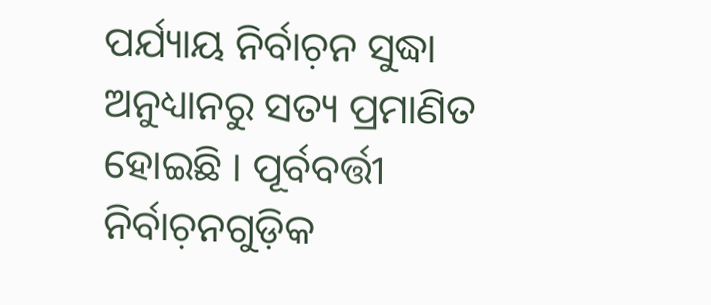ପର୍ଯ୍ୟାୟ ନିର୍ବାଚ଼ନ ସୁଦ୍ଧା ଅନୁଧ୍ୟାନରୁ ସତ୍ୟ ପ୍ରମାଣିତ ହୋଇଛି । ପୂର୍ବବର୍ତ୍ତୀ ନିର୍ବାଚ଼ନଗୁଡ଼ିକ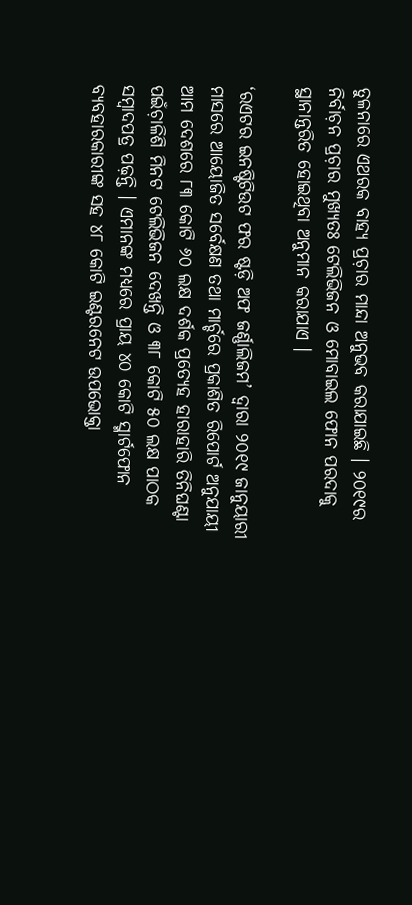ତୁଳନାରେ ଏଥରକ ବାହ୍ୟ ପ୍ରଚ଼ାର ମାନ୍ଦା ଅନୁଭବ କରାଯାଇଛି । ୨୦୧୯ର ନିର୍ବାଚ଼ନ ପ୍ରଚ଼ାର ମୁଖ୍ୟତଃ ଟେଲିଭିଜନ ଓ ମୋବାଇଲ ଫୋନ ପରଦାକୁ ସ୍ଥାନାନ୍ତରିତ ହୋଇଥିବା ଅନୁମାନ କରାଯାଏ ।

‘ରଏଟର ଇନଷ୍ଟିଟିଉଟ ଫର ଷ୍ଟଡ଼ି ଅଫ ଜର୍ଣ୍ଣାଲିଜମ’ ଦ୍ୱାରା ୨୦୧୯ ଜାନୁୟାରୀ ମାସରେ ଆୟୋଜିତ ସର୍ବେକ୍ଷଣ ତଥା ମାର୍ଚ୍ଚରେ ପ୍ରକାଶିତ ରିପୋର୍ଟ ଅନୁଯାୟୀ ଆମ ଦେଶରେ ୮୩ କୋଟି ୬୦ ଲକ୍ଷ ଦର୍ଶକ ପ୍ରତ୍ୟେହ ହାରାହାରି ତିନିଘଣ୍ଟା ପଇଁଚ଼ାଳିଶି ମିନଟ ଟେଲିଭିଜନ ଦେଖନ୍ତି ଓ ୩୮ କୋଟି ୫୦ ଲକ୍ଷ ପାଠକ ସମ୍ୱାଦପତ୍ର ପଢ଼ନ୍ତି । ଏମାନଙ୍କ ମଧ୍ୟରେ ପ୍ରାୟ ୪୦ କୋଟି ସ୍ମାର୍ଟଫୋନ ବ୍ୟବହାରକାରୀଙ୍କ ସହ ୪୮ କୋଟି ଇଣ୍ଟରନେଟ ଉପଭୋକ୍ତା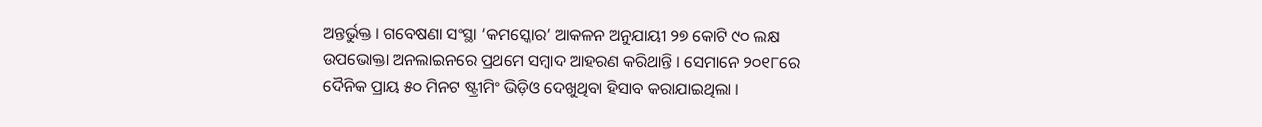ଅନ୍ତର୍ଭୁକ୍ତ । ଗବେଷଣା ସଂସ୍ଥା ‘କମସ୍କୋର’ ଆକଳନ ଅନୁଯାୟୀ ୨୭ କୋଟି ୯୦ ଲକ୍ଷ ଉପଭୋକ୍ତା ଅନଲାଇନରେ ପ୍ରଥମେ ସମ୍ୱାଦ ଆହରଣ କରିଥାନ୍ତି । ସେମାନେ ୨୦୧୮ରେ ଦୈନିକ ପ୍ରାୟ ୫୦ ମିନଟ ଷ୍ଟ୍ରୀମିଂ ଭିଡ଼ିଓ ଦେଖୁଥିବା ହିସାବ କରାଯାଇଥିଲା ।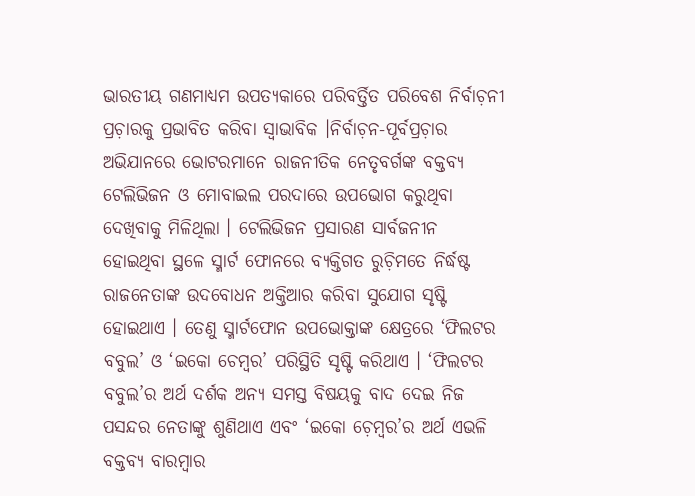ଭାରତୀୟ ଗଣମାଧ୍ୟମ ଉପତ୍ୟକାରେ ପରିବର୍ତ୍ତିତ ପରିବେଶ ନିର୍ବାଚ଼ନୀ ପ୍ରଚ଼ାରକୁ ପ୍ରଭାବିତ କରିବା ସ୍ୱାଭାବିକ ।ନିର୍ବାଚ଼ନ-ପୂର୍ବପ୍ରଚ଼ାର ଅଭିଯାନରେ ଭୋଟରମାନେ ରାଜନୀତିକ ନେତୃବର୍ଗଙ୍କ ବକ୍ତବ୍ୟ ଟେଲିଭିଜନ ଓ ମୋବାଇଲ ପରଦାରେ ଉପଭୋଗ କରୁଥିବା ଦେଖିବାକୁ ମିଳିଥିଲା । ଟେଲିଭିଜନ ପ୍ରସାରଣ ସାର୍ବଜନୀନ ହୋଇଥିବା ସ୍ଥଳେ ସ୍ମାର୍ଟ ଫୋନରେ ବ୍ୟକ୍ତିଗତ ରୁଚ଼ିମତେ ନିର୍ଦ୍ଧଷ୍ଟ ରାଜନେତାଙ୍କ ଉଦବୋଧନ ଅକ୍ତିଆର କରିବା ସୁଯୋଗ ସୃଷ୍ଟି ହୋଇଥାଏ । ତେଣୁ ସ୍ମାର୍ଟଫୋନ ଉପଭୋକ୍ତାଙ୍କ କ୍ଷେତ୍ରରେ ‘ଫିଲଟର ବବୁଲ’ ଓ ‘ଇକୋ ଚେମ୍ୱର’ ପରିସ୍ଥିତି ସୃଷ୍ଟି କରିଥାଏ । ‘ଫିଲଟର ବବୁଲ’ର ଅର୍ଥ ଦର୍ଶକ ଅନ୍ୟ ସମସ୍ତ ବିଷୟକୁ ବାଦ ଦେଇ ନିଜ ପସନ୍ଦର ନେତାଙ୍କୁ ଶୁଣିଥାଏ ଏବଂ ‘ଇକୋ ଚ଼େମ୍ୱର’ର ଅର୍ଥ ଏଭଳି ବକ୍ତବ୍ୟ ବାରମ୍ୱାର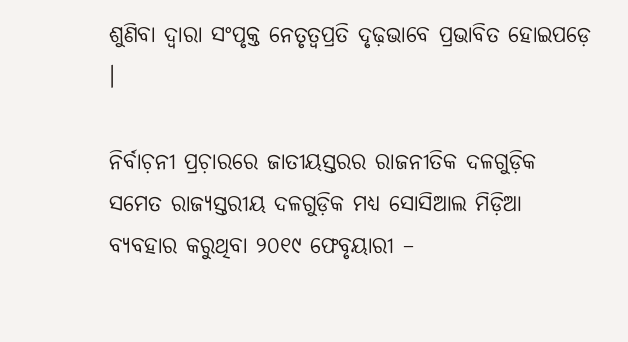ଶୁଣିବା ଦ୍ୱାରା ସଂପୃକ୍ତ ନେତୃତ୍ୱପ୍ରତି ଦୃଢ଼ଭାବେ ପ୍ରଭାବିତ ହୋଇପଡ଼େ ।

ନିର୍ବାଚ଼ନୀ ପ୍ରଚ଼ାରରେ ଜାତୀୟସ୍ତରର ରାଜନୀତିକ ଦଳଗୁଡ଼ିକ ସମେତ ରାଜ୍ୟସ୍ତରୀୟ ଦଳଗୁଡ଼ିକ ମଧ୍ୟ ସୋସିଆଲ ମିଡ଼ିଆ ବ୍ୟବହାର କରୁଥିବା ୨୦୧୯ ଫେବୃୟାରୀ –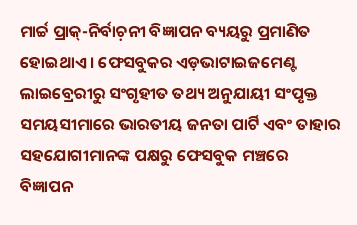ମାର୍ଚ୍ଚ ପ୍ରାକ୍-ନିର୍ବାଚ଼ନୀ ବିଜ୍ଞାପନ ବ୍ୟୟରୁ ପ୍ରମାଣିତ ହୋଇଥାଏ । ଫେସବୁକର ଏଡ଼ଭାଟାଇଜମେଣ୍ଟ ଲାଇବ୍ରେରୀରୁ ସଂଗୃହୀତ ତଥ୍ୟ ଅନୁଯାୟୀ ସଂପୃକ୍ତ ସମୟସୀମାରେ ଭାରତୀୟ ଜନତା ପାର୍ଟି ଏବଂ ତାହାର ସହଯୋଗୀମାନଙ୍କ ପକ୍ଷରୁ ଫେସବୁକ ମଞ୍ଚରେ ବିଜ୍ଞାପନ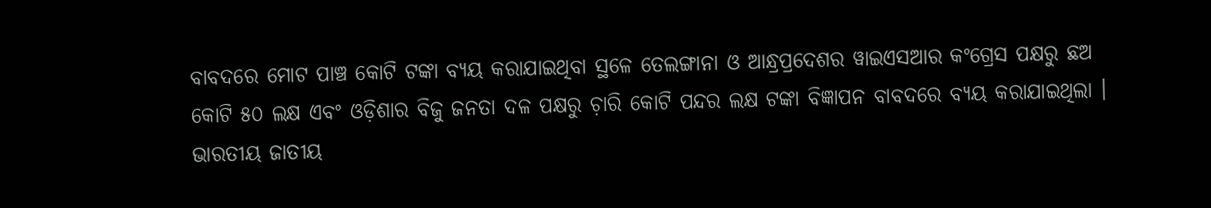ବାବଦରେ ମୋଟ ପାଞ୍ଚ କୋଟି ଟଙ୍କା ବ୍ୟୟ କରାଯାଇଥିବା ସ୍ଥଳେ ତେଲଙ୍ଗାନା ଓ ଆନ୍ଧ୍ରପ୍ରଦେଶର ୱାଇଏସଆର କଂଗ୍ରେସ ପକ୍ଷରୁ ଛଅ କୋଟି ୫୦ ଲକ୍ଷ ଏବଂ ଓଡ଼ିଶାର ବିଜୁ ଜନତା ଦଳ ପକ୍ଷରୁ ଚ଼ାରି କୋଟି ପନ୍ଦର ଲକ୍ଷ ଟଙ୍କା ବିଜ୍ଞାପନ ବାବଦରେ ବ୍ୟୟ କରାଯାଇଥିଲା । ଭାରତୀୟ ଜାତୀୟ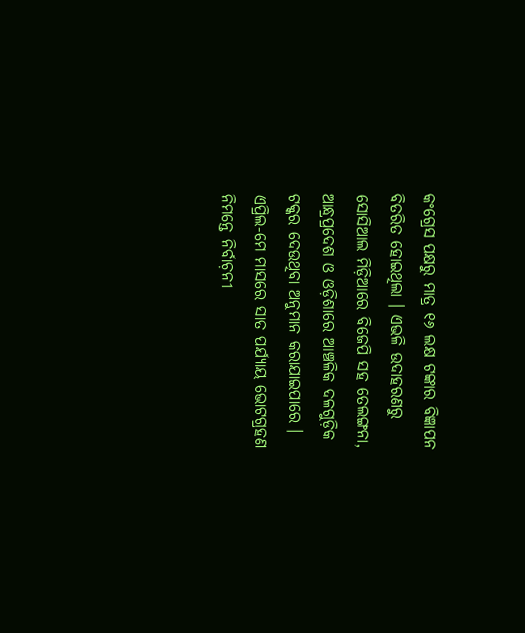କଂଗ୍ରେସ ପକ୍ଷରୁ ମାତ୍ର ୧୬ ଲକ୍ଷ ଟଙ୍କାର ବିଜ୍ଞାପନ ବିତରିତ ହୋଇଥିଲା । ଏଭଳି ଉଦାହରଣରୁ ସୋସିଆଲ ମିଡ଼ିଆରେ ବିଜେପି ସହ ତେଲଙ୍ଗନା, ଆନ୍ଧ୍ରପ୍ରଦେଶ ଓ ଓଡ଼ିଶାରେ ଆଞ୍ଚଳିକ ଦଳଗୁଡ଼ିକ ଟକ୍କର ଦେଉଥିବା ଅନୁମାନ କରାଯାଇପାରେ । ଏପ୍ରିଲ-ମେ ମାସରେ ସାତ ପର୍ଯ୍ୟାୟ ଭୋଟଗ୍ରହଣ ନିମନ୍ତେ ନିର୍ବାଚ଼ନୀ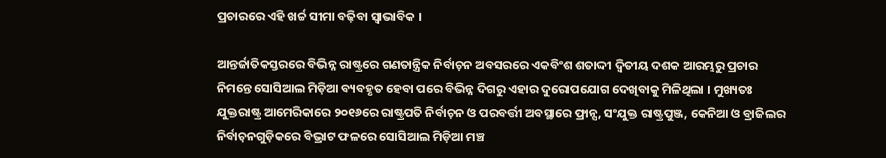ପ୍ରଚାରରେ ଏହି ଖର୍ଚ୍ଚ ସୀମା ବଢ଼ିବା ସ୍ୱାଭାବିକ ।

ଆନ୍ତର୍ଜାତିକସ୍ତରରେ ବିଭିନ୍ନ ରାଷ୍ଟ୍ରରେ ଗଣତାନ୍ତ୍ରିକ ନିର୍ବାଚ଼ନ ଅବସରରେ ଏକବିଂଶ ଶତାଦ୍ଦୀ ଦ୍ୱିତୀୟ ଦଶକ ଆରମ୍ଭରୁ ପ୍ରଚାର ନିମନ୍ତେ ସୋସିଆଲ ମିଡ଼ିଆ ବ୍ୟବହୃତ ହେବା ପରେ ବିଭିନ୍ନ ଦିଗରୁ ଏହାର ଦୁରୋପଯୋଗ ଦେଖିବାକୁ ମିଳିଥିଲା । ମୁଖ୍ୟତଃ ଯୁକ୍ତରାଷ୍ଟ୍ର ଆମେରିକାରେ ୨୦୧୬ରେ ରାଷ୍ଟ୍ରପତି ନିର୍ବାଚ଼ନ ଓ ପରବର୍ତ୍ତୀ ଅବସ୍ଥାରେ ଫ୍ରାନ୍ସ, ସଂଯୁକ୍ତ ରାଷ୍ଟ୍ରପୁଞ୍ଜ, କେନିଆ ଓ ବ୍ରାଜିଲର ନିର୍ବାଚ଼ନଗୁଡ଼ିକରେ ବିଭ୍ରାଟ ଫଳରେ ସୋସିଆଲ ମିଡ଼ିଆ ମଞ୍ଚ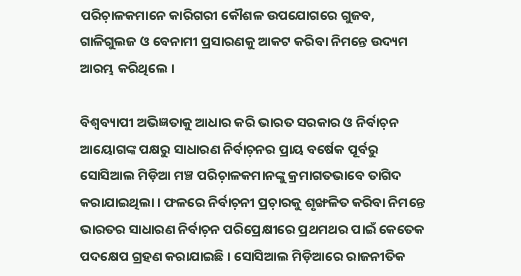ପରିଚ଼ାଳକମାନେ କାରିଗରୀ କୌଶଳ ଉପଯୋଗରେ ଗୁଜବ, ଗାଳିଗୁଲଜ ଓ ବେନାମୀ ପ୍ରସାରଣକୁ ଆକଟ କରିବା ନିମନ୍ତେ ଉଦ୍ୟମ ଆରମ୍ଭ କରିଥିଲେ ।

ବିଶ୍ୱବ୍ୟାପୀ ଅଭିଜ୍ଞତାକୁ ଆଧାର କରି ଭାରତ ସରକାର ଓ ନିର୍ବାଚ଼ନ ଆୟୋଗଙ୍କ ପକ୍ଷରୁ ସାଧାରଣ ନିର୍ବାଚ଼ନର ପ୍ରାୟ ବର୍ଷେକ ପୂର୍ବରୁ ସୋସିଆଲ ମିଡ଼ିଆ ମଞ୍ଚ ପରିଚ଼ାଳକମାନଙ୍କୁ କ୍ରମାଗତଭାବେ ତାଗିଦ କରାଯାଇଥିଲା । ଫଳରେ ନିର୍ବାଚ଼ନୀ ପ୍ରଚ଼ାରକୁ ଶୃଙ୍ଖଳିତ କରିବା ନିମନ୍ତେ ଭାରତର ସାଧାରଣ ନିର୍ବାଚ଼ନ ପରିପ୍ରେକ୍ଷୀରେ ପ୍ରଥମଥର ପାଇଁ କେତେକ ପଦକ୍ଷେପ ଗ୍ରହଣ କରାଯାଇଛି । ସୋସିଆଲ ମିଡ଼ିଆରେ ରାଜନୀତିକ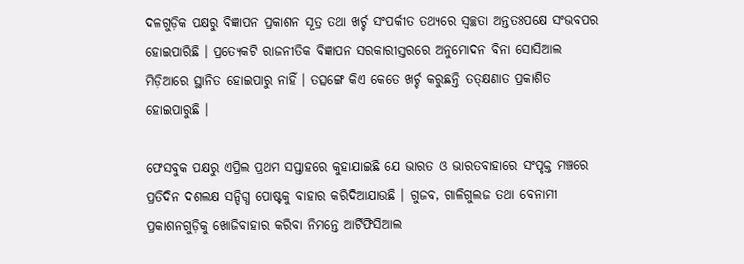ଦଳଗୁଡ଼ିକ ପକ୍ଷରୁ ବିଜ୍ଞାପନ ପ୍ରକାଶନ ସୂତ୍ର ତଥା ଖର୍ଚ୍ଚ ସଂପର୍କୀତ ତଥ୍ୟରେ ସ୍ୱଚ୍ଛତା ଅନ୍ତତଃପକ୍ଷେ ସଂଭବପର ହୋଇପାରିଛି । ପ୍ରତ୍ୟେକଟି ରାଜନୀତିକ ବିଜ୍ଞାପନ ସରକାରୀସ୍ତରରେ ଅନୁମୋଦନ ବିନା ସୋସିଆଲ ମିଡ଼ିଆରେ ସ୍ଥାନିତ ହୋଇପାରୁ ନାହିଁ । ତତ୍ସଙ୍ଗେ କିଏ କେତେ ଖର୍ଚ୍ଚ କରୁଛନ୍ତି ତତ୍କ୍ଷଣାତ ପ୍ରକାଶିତ ହୋଇପାରୁଛି ।

ଫେସବୁକ ପକ୍ଷରୁ ଏପ୍ରିଲ ପ୍ରଥମ ସପ୍ତାହରେ କୁହାଯାଇଛି ଯେ ଭାରତ ଓ ଭାରତବାହାରେ ସଂପୃକ୍ତ ମଞ୍ଚରେ ପ୍ରତିଦିନ ଦଶଲକ୍ଷ ସନ୍ଦିଗ୍ଧ ପୋଷ୍ଟକୁ ବାହାର କରିଦିଆଯାଉଛି । ଗୁଜବ, ଗାଳିଗୁଲଜ ତଥା ବେନାମୀ ପ୍ରକାଶନଗୁଡ଼ିକୁ ଖୋଜିବାହାର କରିବା ନିମନ୍ତେ ଆର୍ଟିଫିସିଆଲ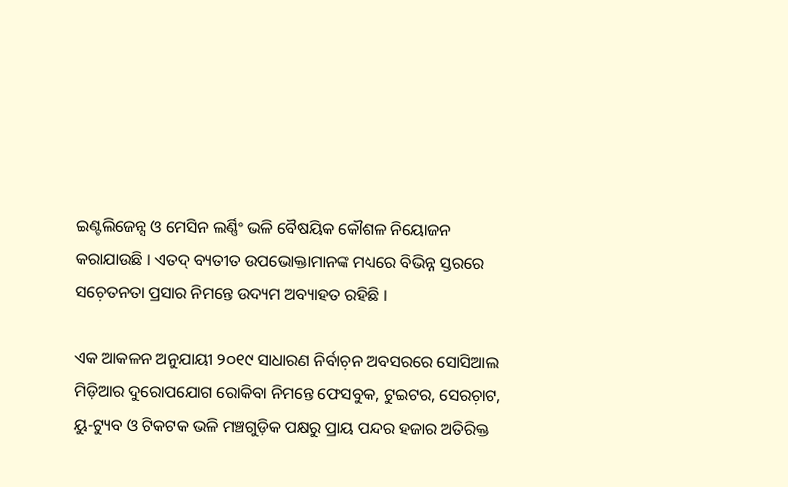ଇଣ୍ଟଲିଜେନ୍ସ ଓ ମେସିନ ଲର୍ଣ୍ଣିଂ ଭଳି ବୈଷୟିକ କୌଶଳ ନିୟୋଜନ କରାଯାଉଛି । ଏତଦ୍ ବ୍ୟତୀତ ଉପଭୋକ୍ତାମାନଙ୍କ ମଧ୍ୟରେ ବିଭିନ୍ନ ସ୍ତରରେ ସଚ଼େତନତା ପ୍ରସାର ନିମନ୍ତେ ଉଦ୍ୟମ ଅବ୍ୟାହତ ରହିଛି ।

ଏକ ଆକଳନ ଅନୁଯାୟୀ ୨୦୧୯ ସାଧାରଣ ନିର୍ବାଚ଼ନ ଅବସରରେ ସୋସିଆଲ ମିଡ଼ିଆର ଦୁରୋପଯୋଗ ରୋକିବା ନିମନ୍ତେ ଫେସବୁକ, ଟୁଇଟର, ସେରଚ଼ାଟ, ୟୁ-ଟ୍ୟୁବ ଓ ଟିକଟକ ଭଳି ମଞ୍ଚଗୁଡ଼ିକ ପକ୍ଷରୁ ପ୍ରାୟ ପନ୍ଦର ହଜାର ଅତିରିକ୍ତ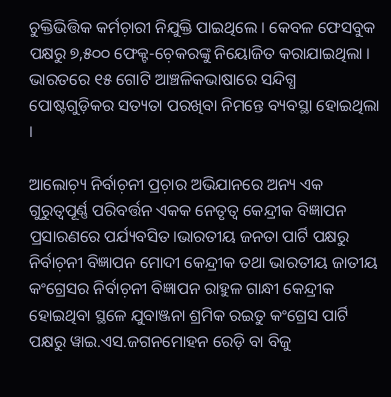ଚୁକ୍ତିଭିତ୍ତିକ କର୍ମଚ଼ାରୀ ନିଯୁକ୍ତି ପାଇଥିଲେ । କେବଳ ଫେସବୁକ ପକ୍ଷରୁ ୭,୫୦୦ ଫେକ୍ଟ-ଚ଼େକରଙ୍କୁ ନିୟୋଜିତ କରାଯାଇଥିଲା । ଭାରତରେ ୧୫ ଗୋଟି ଆଞ୍ଚଳିକଭାଷାରେ ସନ୍ଦିଗ୍ଧ ପୋଷ୍ଟଗୁଡ଼ିକର ସତ୍ୟତା ପରଖିବା ନିମନ୍ତେ ବ୍ୟବସ୍ଥା ହୋଇଥିଲା ।

ଆଲୋଚ଼୍ୟ ନିର୍ବାଚ଼ନୀ ପ୍ରଚ଼ାର ଅଭିଯାନରେ ଅନ୍ୟ ଏକ ଗୁରୁତ୍ୱପୂର୍ଣ୍ଣ ପରିବର୍ତ୍ତନ ଏକକ ନେତୃତ୍ୱ କେନ୍ଦ୍ରୀକ ବିଜ୍ଞାପନ ପ୍ରସାରଣରେ ପର୍ଯ୍ୟବସିତ।ଭାରତୀୟ ଜନତା ପାର୍ଟି ପକ୍ଷରୁ ନିର୍ବାଚ଼ନୀ ବିଜ୍ଞାପନ ମୋଦୀ କେନ୍ଦ୍ରୀକ ତଥା ଭାରତୀୟ ଜାତୀୟ କଂଗ୍ରେସର ନିର୍ବାଚ଼ନୀ ବିଜ୍ଞାପନ ରାହୁଳ ଗାନ୍ଧୀ କେନ୍ଦ୍ରୀକ ହୋଇଥିବା ସ୍ଥଳେ ଯୁବାଞ୍ଜନା ଶ୍ରମିକ ରଇତୁ କଂଗ୍ରେସ ପାର୍ଟି ପକ୍ଷରୁ ୱାଇ.ଏସ.ଜଗନମୋହନ ରେଡ଼ି ବା ବିଜୁ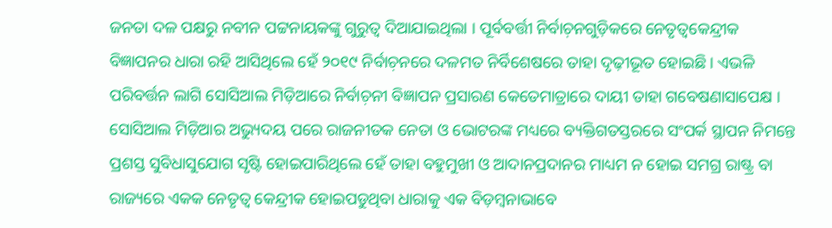ଜନତା ଦଳ ପକ୍ଷରୁ ନବୀନ ପଟ୍ଟନାୟକଙ୍କୁ ଗୁରୁତ୍ୱ ଦିଆଯାଇଥିଲା । ପୂର୍ବବର୍ତ୍ତୀ ନିର୍ବାଚ଼ନଗୁଡ଼ିକରେ ନେତୃତ୍ୱକେନ୍ଦ୍ରୀକ ବିଜ୍ଞାପନର ଧାରା ରହି ଆସିଥିଲେ ହେଁ ୨୦୧୯ ନିର୍ବାଚ଼ନରେ ଦଳମତ ନିର୍ବିଶେଷରେ ତାହା ଦୃଢ଼ୀଭୂତ ହୋଇଛି । ଏଭଳି ପରିବର୍ତ୍ତନ ଲାଗି ସୋସିଆଲ ମିଡ଼ିଆରେ ନିର୍ବାଚ଼ନୀ ବିଜ୍ଞାପନ ପ୍ରସାରଣ କେତେମାତ୍ରାରେ ଦାୟୀ ତାହା ଗବେଷଣାସାପେକ୍ଷ । ସୋସିଆଲ ମିଡ଼ିଆର ଅଭ୍ୟୁଦୟ ପରେ ରାଜନୀତକ ନେତା ଓ ଭୋଟରଙ୍କ ମଧ୍ୟରେ ବ୍ୟକ୍ତିଗତସ୍ତରରେ ସଂପର୍କ ସ୍ଥାପନ ନିମନ୍ତେ ପ୍ରଶସ୍ତ ସୁବିଧାସୁଯୋଗ ସୃଷ୍ଟି ହୋଇପାରିଥିଲେ ହେଁ ତାହା ବହୁମୁଖୀ ଓ ଆଦାନପ୍ରଦାନର ମାଧ୍ୟମ ନ ହୋଇ ସମଗ୍ର ରାଷ୍ଟ୍ର ବା ରାଜ୍ୟରେ ଏକକ ନେତୃତ୍ୱ କେନ୍ଦ୍ରୀକ ହୋଇପଡୁଥିବା ଧାରାକୁ ଏକ ବିଡ଼ମ୍ୱନାଭାବେ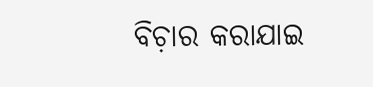ବିଚ଼ାର କରାଯାଇ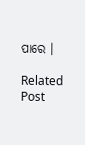ପାରେ ।

Related Post